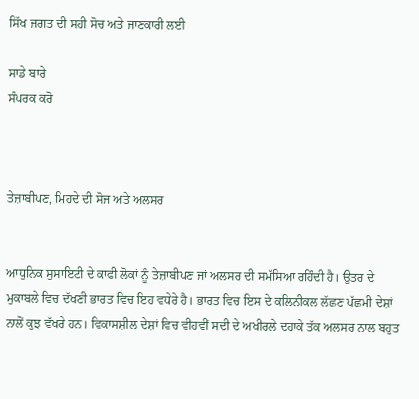ਸਿੱਖ ਜਗਤ ਦੀ ਸਹੀ ਸੋਚ ਅਤੇ ਜਾਣਕਾਰੀ ਲਈ

ਸਾਡੇ ਬਾਰੇ
ਸੰਪਰਕ ਕਰੋ



ਤੇਜ਼ਾਬੀਪਣ, ਮਿਹਦੇ ਦੀ ਸੋਜ ਅਤੇ ਅਲਸਰ


ਆਧੁਨਿਕ ਸੁਸਾਇਟੀ ਦੇ ਕਾਫੀ ਲੋਕਾਂ ਨੂੰ ਤੇਜ਼ਾਬੀਪਣ ਜਾਂ ਅਲਸਰ ਦੀ ਸਮੱਸਿਆ ਰਹਿੰਦੀ ਹੈ। ਉਤਰ ਦੇ ਮੁਕਾਬਲੇ ਵਿਚ ਦੱਖਣੀ ਭਾਰਤ ਵਿਚ ਇਹ ਵਧੇਰੇ ਹੈ। ਭਾਰਤ ਵਿਚ ਇਸ ਦੇ ਕਲਿਨੀਕਲ ਲੱਛਣ ਪੱਛਮੀ ਦੇਸ਼ਾਂ ਨਾਲੋਂ ਕੁਝ ਵੱਖਰੇ ਹਨ। ਵਿਕਾਸਸ਼ੀਲ ਦੇਸ਼ਾਂ ਵਿਚ ਵੀਹਵੀਂ ਸਦੀ ਦੇ ਅਖੀਰਲੇ ਦਹਾਕੇ ਤੱਕ ਅਲਸਰ ਨਾਲ ਬਹੁਤ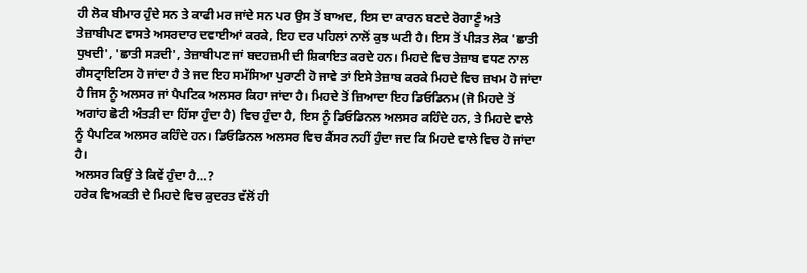ਹੀ ਲੋਕ ਬੀਮਾਰ ਹੁੰਦੇ ਸਨ ਤੇ ਕਾਫੀ ਮਰ ਜਾਂਦੇ ਸਨ ਪਰ ਉਸ ਤੋਂ ਬਾਅਦ, ਇਸ ਦਾ ਕਾਰਨ ਬਣਦੇ ਰੋਗਾਣੂੰ ਅਤੇ ਤੇਜ਼ਾਬੀਪਣ ਵਾਸਤੇ ਅਸਰਦਾਰ ਦਵਾਈਆਂ ਕਰਕੇ, ਇਹ ਦਰ ਪਹਿਲਾਂ ਨਾਲੋਂ ਕੁਝ ਘਟੀ ਹੈ। ਇਸ ਤੋਂ ਪੀੜਤ ਲੋਕ 'ਛਾਤੀ ਧੁਖਦੀ', 'ਛਾਤੀ ਸੜਦੀ', ਤੇਜ਼ਾਬੀਪਣ ਜਾਂ ਬਦਹਜ਼ਮੀ ਦੀ ਸ਼ਿਕਾਇਤ ਕਰਦੇ ਹਨ। ਮਿਹਦੇ ਵਿਚ ਤੇਜ਼ਾਬ ਵਧਣ ਨਾਲ ਗੈਸਟ੍ਰਾਇਟਿਸ ਹੋ ਜਾਂਦਾ ਹੈ ਤੇ ਜਦ ਇਹ ਸਮੱਸਿਆ ਪੁਰਾਣੀ ਹੋ ਜਾਵੇ ਤਾਂ ਇਸੇ ਤੇਜ਼ਾਬ ਕਰਕੇ ਮਿਹਦੇ ਵਿਚ ਜ਼ਖਮ ਹੋ ਜਾਂਦਾ ਹੈ ਜਿਸ ਨੂੰ ਅਲਸਰ ਜਾਂ ਪੈਪਟਿਕ ਅਲਸਰ ਕਿਹਾ ਜਾਂਦਾ ਹੈ। ਮਿਹਦੇ ਤੋਂ ਜ਼ਿਆਦਾ ਇਹ ਡਿਓਡਿਨਮ (ਜੋ ਮਿਹਦੇ ਤੋਂ ਅਗਾਂਹ ਛੋਟੀ ਅੰਤੜੀ ਦਾ ਹਿੱਸਾ ਹੁੰਦਾ ਹੈ) ਵਿਚ ਹੁੰਦਾ ਹੈ, ਇਸ ਨੂੰ ਡਿਓਡਿਨਲ ਅਲਸਰ ਕਹਿੰਦੇ ਹਨ, ਤੇ ਮਿਹਦੇ ਵਾਲੇ ਨੂੰ ਪੈਪਟਿਕ ਅਲਸਰ ਕਹਿੰਦੇ ਹਨ। ਡਿਓਡਿਨਲ ਅਲਸਰ ਵਿਚ ਕੈਂਸਰ ਨਹੀਂ ਹੁੰਦਾ ਜਦ ਕਿ ਮਿਹਦੇ ਵਾਲੇ ਵਿਚ ਹੋ ਜਾਂਦਾ ਹੈ।
ਅਲਸਰ ਕਿਉਂ ਤੇ ਕਿਵੇਂ ਹੁੰਦਾ ਹੈ…?
ਹਰੇਕ ਵਿਅਕਤੀ ਦੇ ਮਿਹਦੇ ਵਿਚ ਕੁਦਰਤ ਵੱਲੋਂ ਹੀ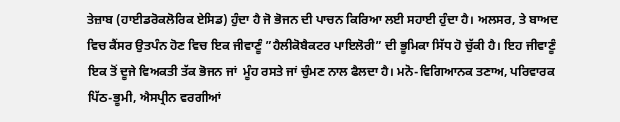ਤੇਜ਼ਾਬ (ਹਾਈਡਰੋਕਲੋਰਿਕ ਏਸਿਡ) ਹੁੰਦਾ ਹੈ ਜੋ ਭੋਜਨ ਦੀ ਪਾਚਨ ਕਿਰਿਆ ਲਈ ਸਹਾਈ ਹੁੰਦਾ ਹੈ। ਅਲਸਰ, ਤੇ ਬਾਅਦ ਵਿਚ ਕੈਂਸਰ ਉਤਪੰਨ ਹੋਣ ਵਿਚ ਇਕ ਜੀਵਾਣੂੰ ”ਹੈਲੀਕੋਬੈਕਟਰ ਪਾਇਲੋਰੀ” ਦੀ ਭੂਮਿਕਾ ਸਿੱਧ ਹੋ ਚੁੱਕੀ ਹੈ। ਇਹ ਜੀਵਾਣੂੰ ਇਕ ਤੋਂ ਦੂਜੇ ਵਿਅਕਤੀ ਤੱਕ ਭੋਜਨ ਜਾਂ  ਮੂੰਹ ਰਸਤੇ ਜਾਂ ਚੁੰਮਣ ਨਾਲ ਫੈਲਦਾ ਹੈ। ਮਨੋ-ਵਿਗਿਆਨਕ ਤਣਾਅ, ਪਰਿਵਾਰਕ ਪਿੱਠ-ਭੂਮੀ, ਐਸਪ੍ਰੀਨ ਵਰਗੀਆਂ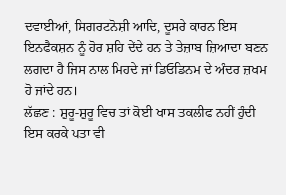ਦਵਾਈਆਂ, ਸਿਗਰਟਨੋਸ਼ੀ ਆਦਿ, ਦੂਸਰੇ ਕਾਰਨ ਇਸ ਇਨਫੈਕਸ਼ਨ ਨੂੰ ਹੋਰ ਸ਼ਹਿ ਦੇਂਦੇ ਹਨ ਤੇ ਤੇਜ਼ਾਬ ਜ਼ਿਆਦਾ ਬਣਨ ਲਗਦਾ ਹੈ ਜਿਸ ਨਾਲ ਮਿਹਦੇ ਜਾਂ ਡਿਓਡਿਨਮ ਦੇ ਅੰਦਰ ਜ਼ਖਮ ਹੋ ਜਾਂਦੇ ਹਨ।
ਲੱਛਣ : ਸ਼ੁਰੂ-ਸ਼ੁਰੂ ਵਿਚ ਤਾਂ ਕੋਈ ਖਾਸ ਤਕਲੀਫ ਨਹੀਂ ਹੁੰਦੀ ਇਸ ਕਰਕੇ ਪਤਾ ਵੀ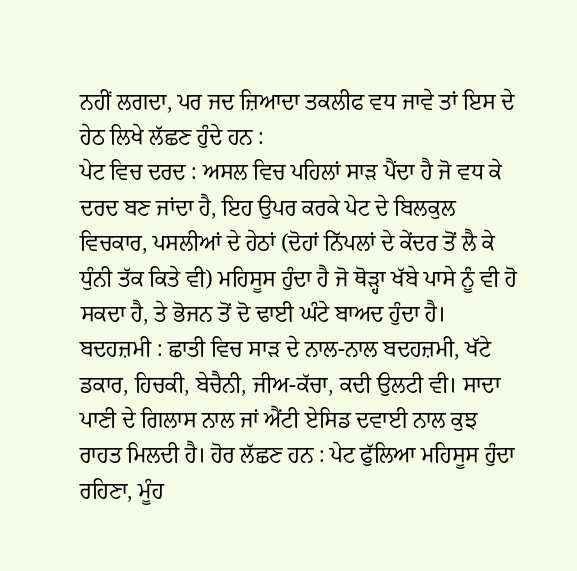ਨਹੀਂ ਲਗਦਾ, ਪਰ ਜਦ ਜ਼ਿਆਦਾ ਤਕਲੀਫ ਵਧ ਜਾਵੇ ਤਾਂ ਇਸ ਦੇ ਹੇਠ ਲਿਖੇ ਲੱਛਣ ਹੁੰਦੇ ਹਨ :
ਪੇਟ ਵਿਚ ਦਰਦ : ਅਸਲ ਵਿਚ ਪਹਿਲਾਂ ਸਾੜ ਪੈਂਦਾ ਹੈ ਜੋ ਵਧ ਕੇ ਦਰਦ ਬਣ ਜਾਂਦਾ ਹੈ, ਇਹ ਉਪਰ ਕਰਕੇ ਪੇਟ ਦੇ ਬਿਲਕੁਲ ਵਿਚਕਾਰ, ਪਸਲੀਆਂ ਦੇ ਹੇਠਾਂ (ਦੋਹਾਂ ਨਿੱਪਲਾਂ ਦੇ ਕੇਂਦਰ ਤੋਂ ਲੈ ਕੇ ਧੁੰਨੀ ਤੱਕ ਕਿਤੇ ਵੀ) ਮਹਿਸੂਸ ਹੁੰਦਾ ਹੈ ਜੋ ਥੋੜ੍ਹਾ ਖੱਬੇ ਪਾਸੇ ਨੂੰ ਵੀ ਹੋ ਸਕਦਾ ਹੈ, ਤੇ ਭੋਜਨ ਤੋਂ ਦੋ ਢਾਈ ਘੰਟੇ ਬਾਅਦ ਹੁੰਦਾ ਹੈ।
ਬਦਹਜ਼ਮੀ : ਛਾਤੀ ਵਿਚ ਸਾੜ ਦੇ ਨਾਲ-ਨਾਲ ਬਦਹਜ਼ਮੀ, ਖੱਟੇ ਡਕਾਰ, ਹਿਚਕੀ, ਬੇਚੈਨੀ, ਜੀਅ-ਕੱਚਾ, ਕਦੀ ਉਲਟੀ ਵੀ। ਸਾਦਾ ਪਾਣੀ ਦੇ ਗਿਲਾਸ ਨਾਲ ਜਾਂ ਐਂਟੀ ਏਸਿਡ ਦਵਾਈ ਨਾਲ ਕੁਝ ਰਾਹਤ ਮਿਲਦੀ ਹੈ। ਹੋਰ ਲੱਛਣ ਹਨ : ਪੇਟ ਫੁੱਲਿਆ ਮਹਿਸੂਸ ਹੁੰਦਾ ਰਹਿਣਾ, ਮੂੰਹ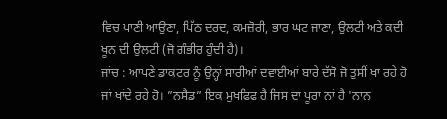ਵਿਚ ਪਾਣੀ ਆਉਣਾ, ਪਿੱਠ ਦਰਦ, ਕਮਜ਼ੋਰੀ, ਭਾਰ ਘਟ ਜਾਣਾ, ਉਲਟੀ ਅਤੇ ਕਦੀ ਖੂਨ ਦੀ ਉਲਟੀ (ਜੋ ਗੰਭੀਰ ਹੁੰਦੀ ਹੈ)।
ਜਾਂਚ : ਆਪਣੇ ਡਾਕਟਰ ਨੂੰ ਉਨ੍ਹਾਂ ਸਾਰੀਆਂ ਦਵਾਈਆਂ ਬਾਰੇ ਦੱਸੋ ਜੋ ਤੁਸੀਂ ਖਾ ਰਹੇ ਹੋ ਜਾਂ ਖਾਂਦੇ ਰਹੇ ਹੋ। ”ਨਸੈਡ” ਇਕ ਮੁਖਫਿਫ ਹੈ ਜਿਸ ਦਾ ਪੂਰਾ ਨਾਂ ਹੈ 'ਨਾਨ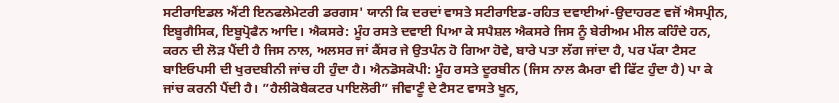ਸਟੀਰਾਇਡਲ ਐਂਟੀ ਇਨਫਲੇਮੇਟਰੀ ਡਰਗਸ' ਯਾਨੀ ਕਿ ਦਰਦਾਂ ਵਾਸਤੇ ਸਟੀਰਾਇਡ-ਰਹਿਤ ਦਵਾਈਆਂ-ਉਦਾਹਰਣ ਵਜੋਂ ਐਸਪ੍ਰੀਨ, ਇਬੂਗੈਸਿਕ, ਇਬੂਪ੍ਰੋਫੈਨ ਆਦਿ। ਐਕਸਰੇ: ਮੂੰਹ ਰਸਤੇ ਦਵਾਈ ਪਿਆ ਕੇ ਸਪੈਸ਼ਲ ਐਕਸਰੇ ਜਿਸ ਨੂੰ ਬੇਰੀਅਮ ਮੀਲ ਕਹਿੰਦੇ ਹਨ, ਕਰਨ ਦੀ ਲੋੜ ਪੈਂਦੀ ਹੈ ਜਿਸ ਨਾਲ, ਅਲਸਰ ਜਾਂ ਕੈਂਸਰ ਜੇ ਉਤਪੰਨ ਹੋ ਗਿਆ ਹੋਵੇ, ਬਾਰੇ ਪਤਾ ਲੱਗ ਜਾਂਦਾ ਹੈ, ਪਰ ਪੱਕਾ ਟੈਸਟ ਬਾਇਓਪਸੀ ਦੀ ਖੁਰਦਬੀਨੀ ਜਾਂਚ ਹੀ ਹੁੰਦਾ ਹੈ। ਐਨਡੋਸਕੋਪੀ: ਮੂੰਹ ਰਸਤੇ ਦੂਰਬੀਨ (ਜਿਸ ਨਾਲ ਕੈਮਰਾ ਵੀ ਫਿੱਟ ਹੁੰਦਾ ਹੈ) ਪਾ ਕੇ ਜਾਂਚ ਕਰਨੀ ਪੈਂਦੀ ਹੈ। ”ਹੈਲੀਕੋਬੈਕਟਰ ਪਾਇਲੋਰੀ” ਜੀਵਾਣੂੰ ਦੇ ਟੈਸਟ ਵਾਸਤੇ ਖੂਨ,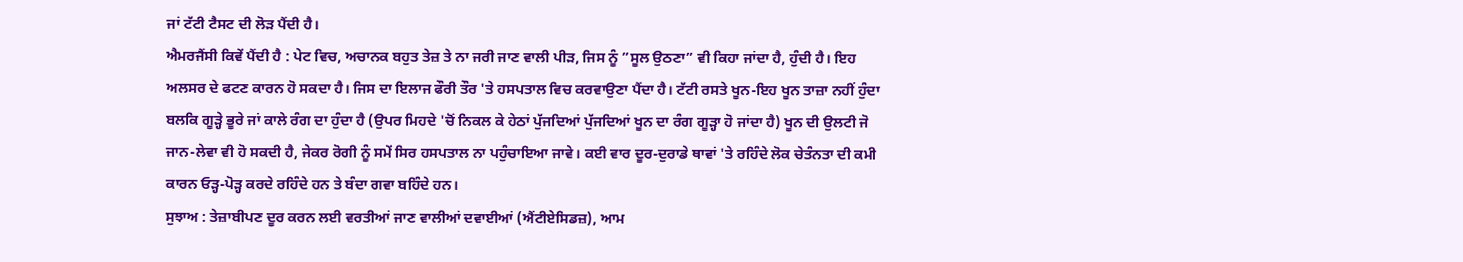ਜਾਂ ਟੱਟੀ ਟੈਸਟ ਦੀ ਲੋੜ ਪੈਂਦੀ ਹੈ।
ਐਮਰਜੈਂਸੀ ਕਿਵੇਂ ਪੈਂਦੀ ਹੈ : ਪੇਟ ਵਿਚ, ਅਚਾਨਕ ਬਹੁਤ ਤੇਜ਼ ਤੇ ਨਾ ਜਰੀ ਜਾਣ ਵਾਲੀ ਪੀੜ, ਜਿਸ ਨੂੰ ”ਸੂਲ ਉਠਣਾ” ਵੀ ਕਿਹਾ ਜਾਂਦਾ ਹੈ, ਹੁੰਦੀ ਹੈ। ਇਹ ਅਲਸਰ ਦੇ ਫਟਣ ਕਾਰਨ ਹੋ ਸਕਦਾ ਹੈ। ਜਿਸ ਦਾ ਇਲਾਜ ਫੌਰੀ ਤੌਰ 'ਤੇ ਹਸਪਤਾਲ ਵਿਚ ਕਰਵਾਉਣਾ ਪੈਂਦਾ ਹੈ। ਟੱਟੀ ਰਸਤੇ ਖੂਨ-ਇਹ ਖੂਨ ਤਾਜ਼ਾ ਨਹੀਂ ਹੁੰਦਾ ਬਲਕਿ ਗੂੜ੍ਹੇ ਭੂਰੇ ਜਾਂ ਕਾਲੇ ਰੰਗ ਦਾ ਹੁੰਦਾ ਹੈ (ਉਪਰ ਮਿਹਦੇ 'ਚੋਂ ਨਿਕਲ ਕੇ ਹੇਠਾਂ ਪੁੱਜਦਿਆਂ ਪੁੱਜਦਿਆਂ ਖੂਨ ਦਾ ਰੰਗ ਗੂੜ੍ਹਾ ਹੋ ਜਾਂਦਾ ਹੈ) ਖੂਨ ਦੀ ਉਲਟੀ ਜੋ ਜਾਨ-ਲੇਵਾ ਵੀ ਹੋ ਸਕਦੀ ਹੈ, ਜੇਕਰ ਰੋਗੀ ਨੂੰ ਸਮੇਂ ਸਿਰ ਹਸਪਤਾਲ ਨਾ ਪਹੁੰਚਾਇਆ ਜਾਵੇ। ਕਈ ਵਾਰ ਦੂਰ-ਦੁਰਾਡੇ ਥਾਵਾਂ 'ਤੇ ਰਹਿੰਦੇ ਲੋਕ ਚੇਤੰਨਤਾ ਦੀ ਕਮੀ ਕਾਰਨ ਓੜ੍ਹ-ਪੋੜ੍ਹ ਕਰਦੇ ਰਹਿੰਦੇ ਹਨ ਤੇ ਬੰਦਾ ਗਵਾ ਬਹਿੰਦੇ ਹਨ।
ਸੁਝਾਅ : ਤੇਜ਼ਾਬੀਪਣ ਦੂਰ ਕਰਨ ਲਈ ਵਰਤੀਆਂ ਜਾਣ ਵਾਲੀਆਂ ਦਵਾਈਆਂ (ਐਂਟੀਏਸਿਡਜ਼), ਆਮ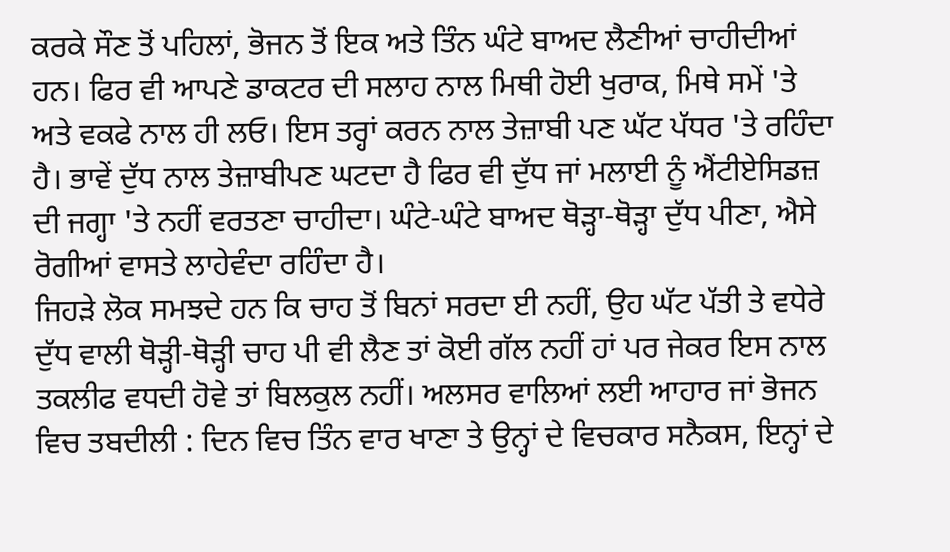ਕਰਕੇ ਸੌਣ ਤੋਂ ਪਹਿਲਾਂ, ਭੋਜਨ ਤੋਂ ਇਕ ਅਤੇ ਤਿੰਨ ਘੰਟੇ ਬਾਅਦ ਲੈਣੀਆਂ ਚਾਹੀਦੀਆਂ ਹਨ। ਫਿਰ ਵੀ ਆਪਣੇ ਡਾਕਟਰ ਦੀ ਸਲਾਹ ਨਾਲ ਮਿਥੀ ਹੋਈ ਖੁਰਾਕ, ਮਿਥੇ ਸਮੇਂ 'ਤੇ ਅਤੇ ਵਕਫੇ ਨਾਲ ਹੀ ਲਓ। ਇਸ ਤਰ੍ਹਾਂ ਕਰਨ ਨਾਲ ਤੇਜ਼ਾਬੀ ਪਣ ਘੱਟ ਪੱਧਰ 'ਤੇ ਰਹਿੰਦਾ ਹੈ। ਭਾਵੇਂ ਦੁੱਧ ਨਾਲ ਤੇਜ਼ਾਬੀਪਣ ਘਟਦਾ ਹੈ ਫਿਰ ਵੀ ਦੁੱਧ ਜਾਂ ਮਲਾਈ ਨੂੰ ਐਂਟੀਏਸਿਡਜ਼ ਦੀ ਜਗ੍ਹਾ 'ਤੇ ਨਹੀਂ ਵਰਤਣਾ ਚਾਹੀਦਾ। ਘੰਟੇ-ਘੰਟੇ ਬਾਅਦ ਥੋੜ੍ਹਾ-ਥੋੜ੍ਹਾ ਦੁੱਧ ਪੀਣਾ, ਐਸੇ ਰੋਗੀਆਂ ਵਾਸਤੇ ਲਾਹੇਵੰਦਾ ਰਹਿੰਦਾ ਹੈ।
ਜਿਹੜੇ ਲੋਕ ਸਮਝਦੇ ਹਨ ਕਿ ਚਾਹ ਤੋਂ ਬਿਨਾਂ ਸਰਦਾ ਈ ਨਹੀਂ, ਉਹ ਘੱਟ ਪੱਤੀ ਤੇ ਵਧੇਰੇ ਦੁੱਧ ਵਾਲੀ ਥੋੜ੍ਹੀ-ਥੋੜ੍ਹੀ ਚਾਹ ਪੀ ਵੀ ਲੈਣ ਤਾਂ ਕੋਈ ਗੱਲ ਨਹੀਂ ਹਾਂ ਪਰ ਜੇਕਰ ਇਸ ਨਾਲ ਤਕਲੀਫ ਵਧਦੀ ਹੋਵੇ ਤਾਂ ਬਿਲਕੁਲ ਨਹੀਂ। ਅਲਸਰ ਵਾਲਿਆਂ ਲਈ ਆਹਾਰ ਜਾਂ ਭੋਜਨ ਵਿਚ ਤਬਦੀਲੀ : ਦਿਨ ਵਿਚ ਤਿੰਨ ਵਾਰ ਖਾਣਾ ਤੇ ਉਨ੍ਹਾਂ ਦੇ ਵਿਚਕਾਰ ਸਨੈਕਸ, ਇਨ੍ਹਾਂ ਦੇ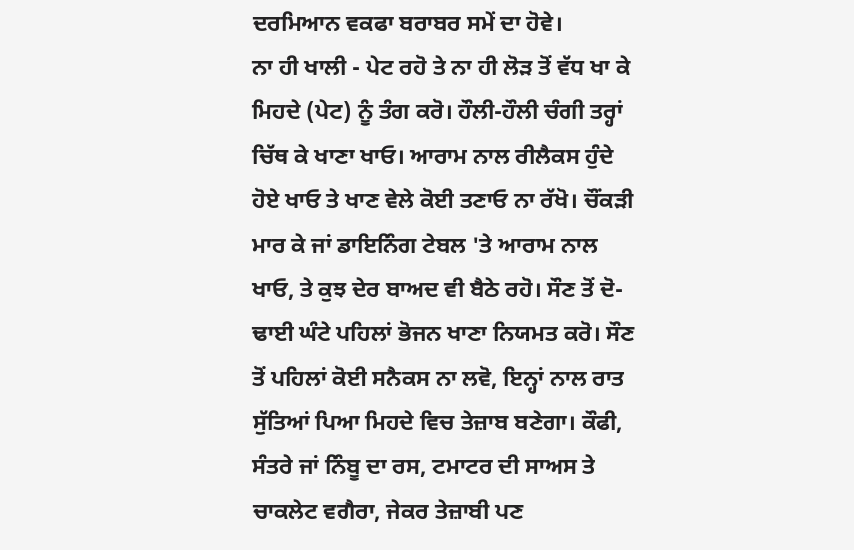ਦਰਮਿਆਨ ਵਕਫਾ ਬਰਾਬਰ ਸਮੇਂ ਦਾ ਹੋਵੇ।
ਨਾ ਹੀ ਖਾਲੀ - ਪੇਟ ਰਹੋ ਤੇ ਨਾ ਹੀ ਲੋੜ ਤੋਂ ਵੱਧ ਖਾ ਕੇ ਮਿਹਦੇ (ਪੇਟ) ਨੂੰ ਤੰਗ ਕਰੋ। ਹੌਲੀ-ਹੌਲੀ ਚੰਗੀ ਤਰ੍ਹਾਂ ਚਿੱਥ ਕੇ ਖਾਣਾ ਖਾਓ। ਆਰਾਮ ਨਾਲ ਰੀਲੈਕਸ ਹੁੰਦੇ ਹੋਏ ਖਾਓ ਤੇ ਖਾਣ ਵੇਲੇ ਕੋਈ ਤਣਾਓ ਨਾ ਰੱਖੋ। ਚੌਂਕੜੀ ਮਾਰ ਕੇ ਜਾਂ ਡਾਇਨਿੰਗ ਟੇਬਲ 'ਤੇ ਆਰਾਮ ਨਾਲ ਖਾਓ, ਤੇ ਕੁਝ ਦੇਰ ਬਾਅਦ ਵੀ ਬੈਠੇ ਰਹੋ। ਸੌਣ ਤੋਂ ਦੋ-ਢਾਈ ਘੰਟੇ ਪਹਿਲਾਂ ਭੋਜਨ ਖਾਣਾ ਨਿਯਮਤ ਕਰੋ। ਸੌਣ ਤੋਂ ਪਹਿਲਾਂ ਕੋਈ ਸਨੈਕਸ ਨਾ ਲਵੋ, ਇਨ੍ਹਾਂ ਨਾਲ ਰਾਤ ਸੁੱਤਿਆਂ ਪਿਆ ਮਿਹਦੇ ਵਿਚ ਤੇਜ਼ਾਬ ਬਣੇਗਾ। ਕੌਫੀ, ਸੰਤਰੇ ਜਾਂ ਨਿੰਬੂ ਦਾ ਰਸ, ਟਮਾਟਰ ਦੀ ਸਾਅਸ ਤੇ ਚਾਕਲੇਟ ਵਗੈਰਾ, ਜੇਕਰ ਤੇਜ਼ਾਬੀ ਪਣ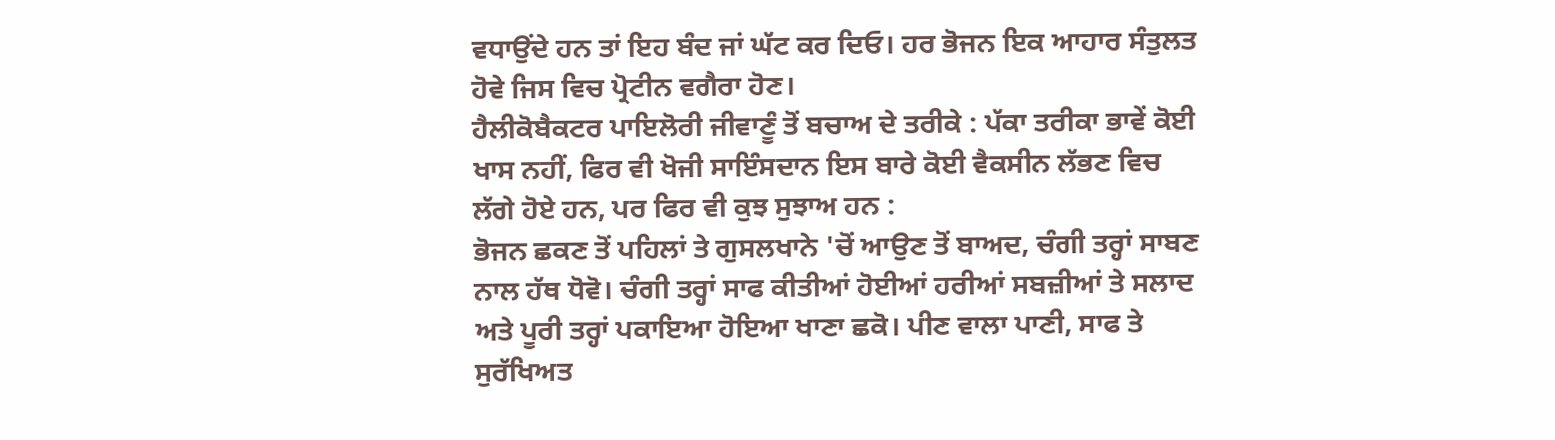ਵਧਾਉਂਦੇ ਹਨ ਤਾਂ ਇਹ ਬੰਦ ਜਾਂ ਘੱਟ ਕਰ ਦਿਓ। ਹਰ ਭੋਜਨ ਇਕ ਆਹਾਰ ਸੰਤੁਲਤ ਹੋਵੇ ਜਿਸ ਵਿਚ ਪ੍ਰੋਟੀਨ ਵਗੈਰਾ ਹੋਣ।
ਹੈਲੀਕੋਬੈਕਟਰ ਪਾਇਲੋਰੀ ਜੀਵਾਣੂੰ ਤੋਂ ਬਚਾਅ ਦੇ ਤਰੀਕੇ : ਪੱਕਾ ਤਰੀਕਾ ਭਾਵੇਂ ਕੋਈ ਖਾਸ ਨਹੀਂ, ਫਿਰ ਵੀ ਖੋਜੀ ਸਾਇੰਸਦਾਨ ਇਸ ਬਾਰੇ ਕੋਈ ਵੈਕਸੀਨ ਲੱਭਣ ਵਿਚ ਲੱਗੇ ਹੋਏ ਹਨ, ਪਰ ਫਿਰ ਵੀ ਕੁਝ ਸੁਝਾਅ ਹਨ :
ਭੋਜਨ ਛਕਣ ਤੋਂ ਪਹਿਲਾਂ ਤੇ ਗੁਸਲਖਾਨੇ 'ਚੋਂ ਆਉਣ ਤੋਂ ਬਾਅਦ, ਚੰਗੀ ਤਰ੍ਹਾਂ ਸਾਬਣ ਨਾਲ ਹੱਥ ਧੋਵੋ। ਚੰਗੀ ਤਰ੍ਹਾਂ ਸਾਫ ਕੀਤੀਆਂ ਹੋਈਆਂ ਹਰੀਆਂ ਸਬਜ਼ੀਆਂ ਤੇ ਸਲਾਦ ਅਤੇ ਪੂਰੀ ਤਰ੍ਹਾਂ ਪਕਾਇਆ ਹੋਇਆ ਖਾਣਾ ਛਕੋ। ਪੀਣ ਵਾਲਾ ਪਾਣੀ, ਸਾਫ ਤੇ ਸੁਰੱਖਿਅਤ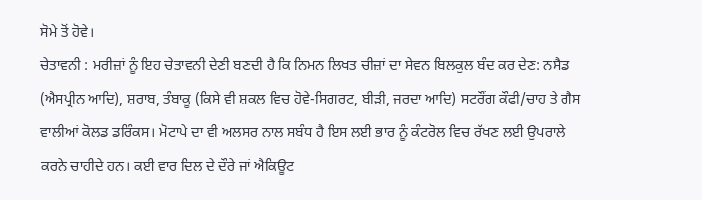ਸੋਮੇ ਤੋਂ ਹੋਵੇ।
ਚੇਤਾਵਨੀ : ਮਰੀਜ਼ਾਂ ਨੂੰ ਇਹ ਚੇਤਾਵਨੀ ਦੇਣੀ ਬਣਦੀ ਹੈ ਕਿ ਨਿਮਨ ਲਿਖਤ ਚੀਜ਼ਾਂ ਦਾ ਸੇਵਨ ਬਿਲਕੁਲ ਬੰਦ ਕਰ ਦੇਣ: ਨਸੈਡ (ਐਸਪ੍ਰੀਨ ਆਦਿ), ਸ਼ਰਾਬ, ਤੰਬਾਕੂ (ਕਿਸੇ ਵੀ ਸ਼ਕਲ ਵਿਚ ਹੋਵੇ-ਸਿਗਰਟ, ਬੀੜੀ, ਜਰਦਾ ਆਦਿ) ਸਟਰੌਂਗ ਕੌਫੀ/ਚਾਹ ਤੇ ਗੈਸ ਵਾਲੀਆਂ ਕੋਲਡ ਡਰਿੰਕਸ। ਮੋਟਾਪੇ ਦਾ ਵੀ ਅਲਸਰ ਨਾਲ ਸਬੰਧ ਹੈ ਇਸ ਲਈ ਭਾਰ ਨੂੰ ਕੰਟਰੋਲ ਵਿਚ ਰੱਖਣ ਲਈ ਉਪਰਾਲੇ ਕਰਨੇ ਚਾਹੀਦੇ ਹਨ। ਕਈ ਵਾਰ ਦਿਲ ਦੇ ਦੌਰੇ ਜਾਂ ਐਕਿਊਟ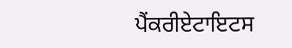ਪੈਂਕਰੀਏਟਾਇਟਸ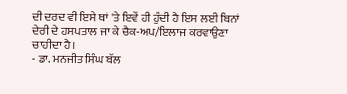ਦੀ ਦਰਦ ਵੀ ਇਸੇ ਥਾਂ 'ਤੇ ਇਵੇਂ ਹੀ ਹੁੰਦੀ ਹੈ ਇਸ ਲਈ ਬਿਨਾਂ ਦੇਰੀ ਦੇ ਹਸਪਤਾਲ ਜਾ ਕੇ ਚੈਕ-ਅਪ/ਇਲਾਜ ਕਰਵਾਉਣਾ ਚਾਹੀਦਾ ਹੈ।
- ਡਾ. ਮਨਜੀਤ ਸਿੰਘ ਬੱਲ